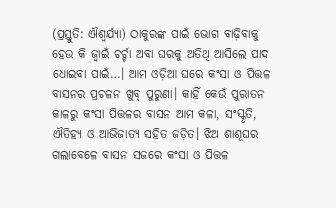(ପ୍ରସ୍ତୁତି: ଐଶ୍ୱର୍ଯ୍ୟା) ଠାକୁରଙ୍କ ପାଇଁ ଭୋଗ ବାଢ଼ିବାକୁ ହେଉ କି ଜ୍ୱାଇଁ ଚର୍ଚ୍ଚା ଅବା ଘରକୁ ଅତିଥି ଆସିଲେ ପାଦ ଧୋଇବା ପାଇଁ…। ଆମ ଓଡ଼ିଆ ଘରେ କଂସା ଓ ପିତ୍ତଳ ବାସନର ପ୍ରଚଳନ ଖୁବ୍ ପୁରୁଣା। କାହିଁ କେଉଁ ପୁରାତନ କାଳରୁ କଂସା ପିତ୍ତଳର ବାସନ ଆମ କଳା, ସଂସ୍କୃତି, ଐତିହ୍ୟ ଓ ଆଭିଜାତ୍ୟ ସହିତ ଜଡ଼ିତ। ଝିଅ ଶାଶୂଘର ଗଲାବେଳେ ବାସନ ସଜରେ କଂସା ଓ ପିତ୍ତଳ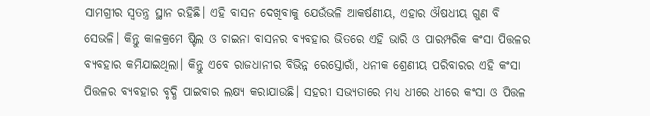ସାମଗ୍ରୀର ସ୍ୱତନ୍ତ୍ର ସ୍ଥାନ ରହିଛି। ଏହି ବାସନ ଦେଖିବାକୁ ଯେଉଁଭଳି ଆକର୍ଷଣୀୟ, ଏହାର ଔଷଧୀୟ ଗୁଣ ବି ସେଭଳି। କିନ୍ତୁ କାଳକ୍ରମେ ଷ୍ଟିଲ ଓ ଚାଇନା ବାସନର ବ୍ୟବହାର ଭିତରେ ଏହି ଭାରି ଓ ପାରମ୍ପରିକ କଂସା ପିତ୍ତଳର ବ୍ୟବହାର କମିଯାଇଥିଲା। କିନ୍ତୁ ଏବେ ରାଜଧାନୀର ବିଭିନ୍ନ ରେସ୍ତୋରାଁ, ଧନୀକ ଶ୍ରେଣୀୟ ପରିବାରର ଏହି କଂସା ପିତ୍ତଳର ବ୍ୟବହାର ବୃଦ୍ଧି ପାଇବାର ଲକ୍ଷ୍ୟ କରାଯାଉଛି। ସହରୀ ସଭ୍ୟତାରେ ମଧ୍ୟ ଧୀରେ ଧୀରେ କଂସା ଓ ପିତ୍ତଳ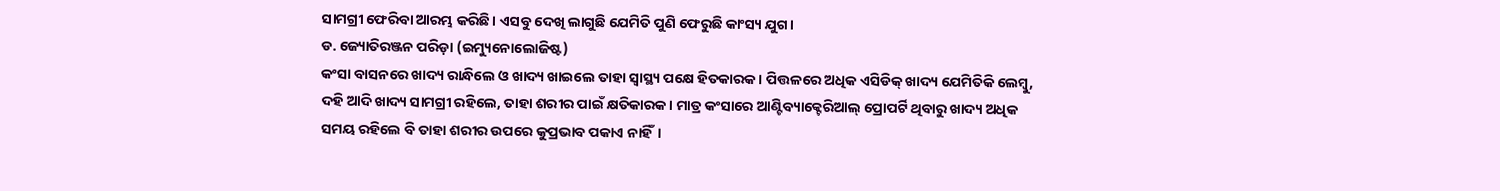ସାମଗ୍ରୀ ଫେରିବା ଆରମ୍ଭ କରିଛି। ଏସବୁ ଦେଖି ଲାଗୁଛି ଯେମିତି ପୁଣି ଫେରୁଛି କାଂସ୍ୟ ଯୁଗ।
ଡ. ଜ୍ୟୋତିରଞ୍ଜନ ପରିଡ଼ା (ଇମ୍ୟୁନୋଲୋଜିଷ୍ଟ)
କଂସା ବାସନରେ ଖାଦ୍ୟ ରାନ୍ଧିଲେ ଓ ଖାଦ୍ୟ ଖାଇଲେ ତାହା ସ୍ୱାସ୍ଥ୍ୟ ପକ୍ଷେ ହିତକାରକ। ପିତ୍ତଳରେ ଅଧିକ ଏସିଡିକ୍ ଖାଦ୍ୟ ଯେମିତିକି ଲେମ୍ବୁ, ଦହି ଆଦି ଖାଦ୍ୟ ସାମଗ୍ରୀ ରହିଲେ, ତାହା ଶରୀର ପାଇଁ କ୍ଷତିକାରକ। ମାତ୍ର କଂସାରେ ଆଣ୍ଟିବ୍ୟାକ୍ଟେରିଆଲ୍ ପ୍ରୋପର୍ଟି ଥିବାରୁ ଖାଦ୍ୟ ଅଧିକ ସମୟ ରହିଲେ ବି ତାହା ଶରୀର ଉପରେ କୁପ୍ରଭାବ ପକାଏ ନାହିଁ।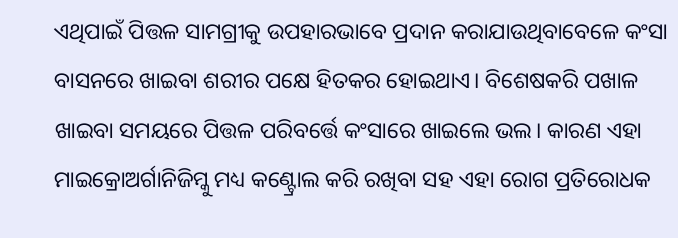ଏଥିପାଇଁ ପିତ୍ତଳ ସାମଗ୍ରୀକୁ ଉପହାରଭାବେ ପ୍ରଦାନ କରାଯାଉଥିବାବେଳେ କଂସା ବାସନରେ ଖାଇବା ଶରୀର ପକ୍ଷେ ହିତକର ହୋଇଥାଏ। ବିଶେଷକରି ପଖାଳ ଖାଇବା ସମୟରେ ପିତ୍ତଳ ପରିବର୍ତ୍ତେ କଂସାରେ ଖାଇଲେ ଭଲ। କାରଣ ଏହା ମାଇକ୍ରୋଅର୍ଗାନିଜିମ୍କୁ ମଧ୍ୟ କଣ୍ଟ୍ରୋଲ କରି ରଖିବା ସହ ଏହା ରୋଗ ପ୍ରତିରୋଧକ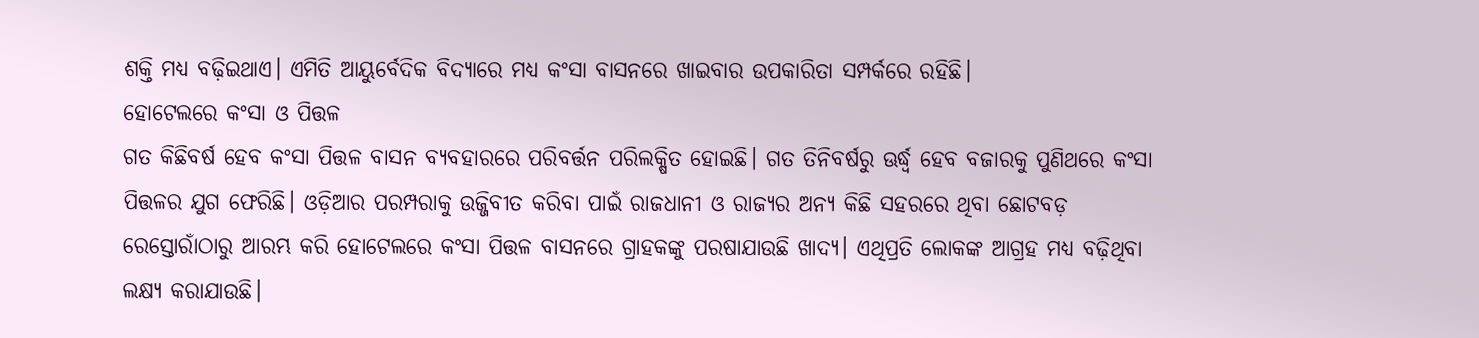ଶକ୍ତି ମଧ୍ୟ ବଢ଼ିଇଥାଏ। ଏମିତି ଆୟୁର୍ବେଦିକ ବିଦ୍ୟାରେ ମଧ୍ୟ କଂସା ବାସନରେ ଖାଇବାର ଉପକାରିତା ସମ୍ପର୍କରେ ରହିଛି।
ହୋଟେଲରେ କଂସା ଓ ପିତ୍ତଳ
ଗତ କିଛିବର୍ଷ ହେବ କଂସା ପିତ୍ତଳ ବାସନ ବ୍ୟବହାରରେ ପରିବର୍ତ୍ତନ ପରିଲକ୍ଷିତ ହୋଇଛି। ଗତ ତିନିବର୍ଷରୁ ଊର୍ଦ୍ଧ୍ବ ହେବ ବଜାରକୁ ପୁଣିଥରେ କଂସା ପିତ୍ତଳର ଯୁଗ ଫେରିଛି। ଓଡ଼ିଆର ପରମ୍ପରାକୁ ଉଜ୍ଜିବୀତ କରିବା ପାଇଁ ରାଜଧାନୀ ଓ ରାଜ୍ୟର ଅନ୍ୟ କିଛି ସହରରେ ଥିବା ଛୋଟବଡ଼ ରେସ୍ତୋରାଁଠାରୁ ଆରମ୍ଭ କରି ହୋଟେଲରେ କଂସା ପିତ୍ତଳ ବାସନରେ ଗ୍ରାହକଙ୍କୁ ପରଷାଯାଉଛି ଖାଦ୍ୟ। ଏଥିପ୍ରତି ଲୋକଙ୍କ ଆଗ୍ରହ ମଧ୍ୟ ବଢ଼ିଥିବା ଲକ୍ଷ୍ୟ କରାଯାଉଛି।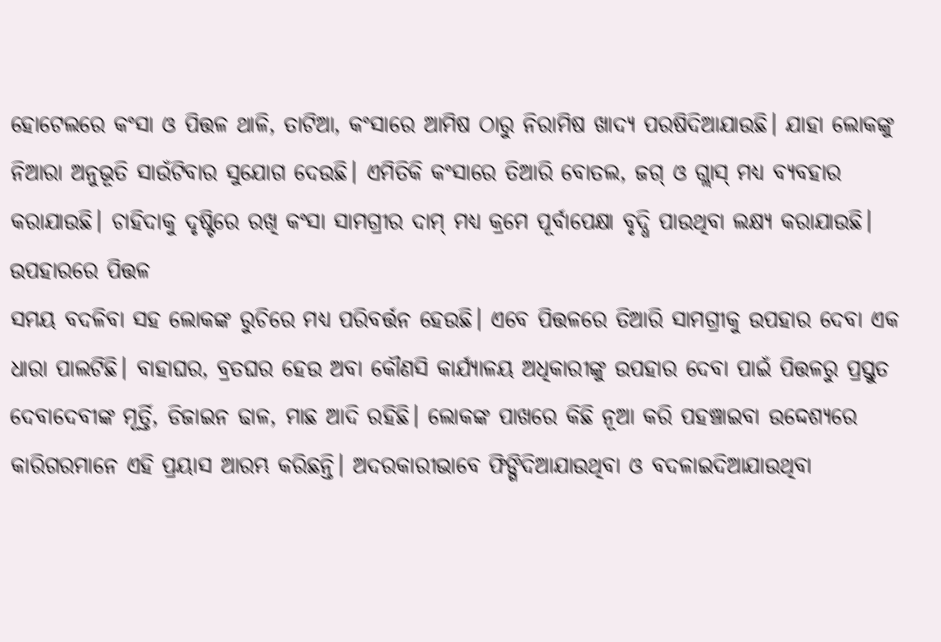ହୋଟେଲରେ କଂସା ଓ ପିତ୍ତଳ ଥାଳି, ତାଟିଆ, କଂସାରେ ଆମିଷ ଠାରୁ ନିରାମିଷ ଖାଦ୍ୟ ପରଷିଦିଆଯାଉଛି। ଯାହା ଲୋକଙ୍କୁ ନିଆରା ଅନୁଭୂତି ସାଉଁଟିବାର ସୁଯୋଗ ଦେଉଛି। ଏମିତିକି କଂସାରେ ତିଆରି ବୋତଲ, ଜଗ୍ ଓ ଗ୍ଲାସ୍ ମଧ୍ୟ ବ୍ୟବହାର କରାଯାଉଛି। ଚାହିଦାକୁ ଦୃଷ୍ଟିରେ ରଖି କଂସା ସାମଗ୍ରୀର ଦାମ୍ ମଧ୍ୟ କ୍ରମେ ପୂର୍ବାପେକ୍ଷା ବୃଦ୍ଧି ପାଉଥିବା ଲକ୍ଷ୍ୟ କରାଯାଉଛି।
ଉପହାରରେ ପିତ୍ତଳ
ସମୟ ବଦଳିବା ସହ ଲୋକଙ୍କ ରୁଚିରେ ମଧ୍ୟ ପରିବର୍ତ୍ତନ ହେଉଛି। ଏବେ ପିତ୍ତଳରେ ତିଆରି ସାମଗ୍ରୀକୁ ଉପହାର ଦେବା ଏକ ଧାରା ପାଲଟିଛି। ବାହାଘର, ବ୍ରତଘର ହେଉ ଅବା କୌଣସି କାର୍ଯ୍ୟାଳୟ ଅଧିକାରୀଙ୍କୁ ଉପହାର ଦେବା ପାଇଁ ପିତ୍ତଳରୁ ପ୍ରସ୍ତୁତ ଦେବାଦେବୀଙ୍କ ମୂର୍ତ୍ତି, ଡିଜାଇନ ଢାଳ, ମାଛ ଆଦି ରହିଛି। ଲୋକଙ୍କ ପାଖରେ କିଛି ନୂଆ କରି ପହଞ୍ଚାଇବା ଉଦ୍ଦେଶ୍ୟରେ କାରିଗରମାନେ ଏହି ପ୍ରୟାସ ଆରମ୍ଭ କରିଛନ୍ତି। ଅଦରକାରୀଭାବେ ଫିଙ୍ଗିଦିଆଯାଉଥିବା ଓ ବଦଳାଇଦିଆଯାଉଥିବା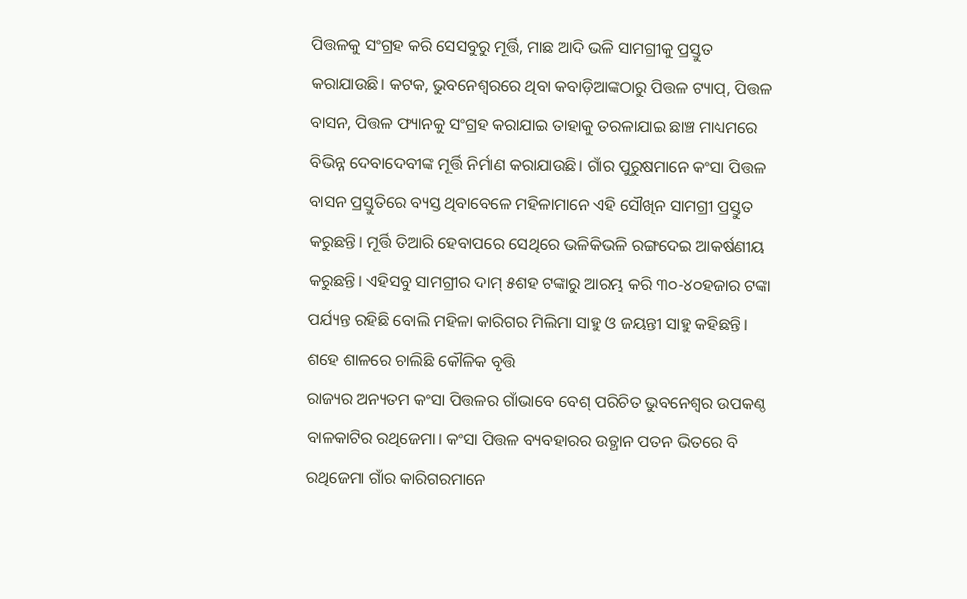ପିତ୍ତଳକୁ ସଂଗ୍ରହ କରି ସେସବୁରୁ ମୂର୍ତ୍ତି, ମାଛ ଆଦି ଭଳି ସାମଗ୍ରୀକୁ ପ୍ରସ୍ତୁତ କରାଯାଉଛି। କଟକ, ଭୁବନେଶ୍ୱରରେ ଥିବା କବାଡ଼ିଆଙ୍କଠାରୁ ପିତ୍ତଳ ଟ୍ୟାପ୍, ପିତ୍ତଳ ବାସନ, ପିତ୍ତଳ ଫ୍ୟାନକୁ ସଂଗ୍ରହ କରାଯାଇ ତାହାକୁ ତରଳାଯାଇ ଛାଞ୍ଚ ମାଧ୍ୟମରେ ବିଭିନ୍ନ ଦେବାଦେବୀଙ୍କ ମୂର୍ତ୍ତି ନିର୍ମାଣ କରାଯାଉଛି। ଗାଁର ପୁରୁଷମାନେ କଂସା ପିତ୍ତଳ ବାସନ ପ୍ରସ୍ତୁତିରେ ବ୍ୟସ୍ତ ଥିବାବେଳେ ମହିଳାମାନେ ଏହି ସୌଖିନ ସାମଗ୍ରୀ ପ୍ରସ୍ତୁତ କରୁଛନ୍ତି। ମୂର୍ତ୍ତି ତିଆରି ହେବାପରେ ସେଥିରେ ଭଳିକିଭଳି ରଙ୍ଗଦେଇ ଆକର୍ଷଣୀୟ କରୁଛନ୍ତି। ଏହିସବୁ ସାମଗ୍ରୀର ଦାମ୍ ୫ଶହ ଟଙ୍କାରୁ ଆରମ୍ଭ କରି ୩୦-୪୦ହଜାର ଟଙ୍କା ପର୍ଯ୍ୟନ୍ତ ରହିଛି ବୋଲି ମହିଳା କାରିଗର ମିଲିମା ସାହୁ ଓ ଜୟନ୍ତୀ ସାହୁ କହିଛନ୍ତି।
ଶହେ ଶାଳରେ ଚାଲିଛି କୌଳିକ ବୃତ୍ତି
ରାଜ୍ୟର ଅନ୍ୟତମ କଂସା ପିତ୍ତଳର ଗାଁଭାବେ ବେଶ୍ ପରିଚିତ ଭୁବନେଶ୍ୱର ଉପକଣ୍ଠ ବାଳକାଟିର ରଥିଜେମା। କଂସା ପିତ୍ତଳ ବ୍ୟବହାରର ଉତ୍ଥାନ ପତନ ଭିତରେ ବି ରଥିଜେମା ଗାଁର କାରିଗରମାନେ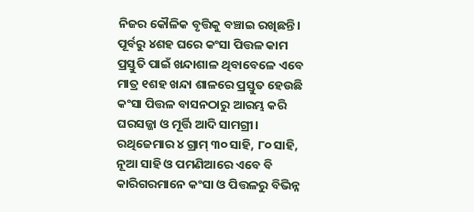ନିଜର କୌଳିକ ବୃତ୍ତିକୁ ବଞ୍ଚାଇ ରଖିଛନ୍ତି। ପୂର୍ବରୁ ୪ଶହ ଘରେ କଂସା ପିତ୍ତଳ କାମ ପ୍ରସ୍ତୁତି ପାଇଁ ଖନ୍ଦାଶାଳ ଥିବାବେଳେ ଏବେ ମାତ୍ର ୧ଶହ ଖନ୍ଦା ଶାଳରେ ପ୍ରସ୍ତୁତ ହେଉଛି କଂସା ପିତ୍ତଳ ବାସନଠାରୁ ଆରମ୍ଭ କରି ଘରସଜ୍ଜା ଓ ମୂର୍ତ୍ତି ଆଦି ସାମଗ୍ରୀ। ରଥିଜେମାର ୪ ଗ୍ରାମ୍ ୩୦ ସାହି, ୮୦ ସାହି, ନୂଆ ସାହି ଓ ପମଣିଆରେ ଏବେ ବି କାରିଗରମାନେ କଂସା ଓ ପିତ୍ତଳରୁ ବିଭିନ୍ନ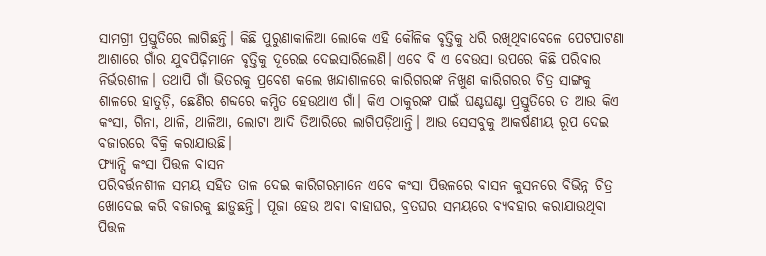ସାମଗ୍ରୀ ପ୍ରସ୍ତୁତିରେ ଲାଗିଛନ୍ତି। କିଛି ପୁରୁଣାକାଳିଆ ଲୋକେ ଏହି କୌଳିକ ବୃତ୍ତିକୁ ଧରି ରଖିଥିବାବେଳେ ପେଟପାଟଣା ଆଶାରେ ଗାଁର ଯୁବପିଢ଼ିମାନେ ବୃତ୍ତିକୁ ଦୂରେଇ ଦେଇସାରିଲେଣି। ଏବେ ବି ଏ ବେଉସା ଉପରେ କିଛି ପରିବାର ନିର୍ଭରଶୀଳ। ତଥାପି ଗାଁ ଭିତରକୁ ପ୍ରବେଶ କଲେ ଖନ୍ଦାଶାଳରେ କାରିଗରଙ୍କ ନିଖୁଣ କାରିଗରର ଚିତ୍ର ସାଙ୍ଗକୁ ଶାଳରେ ହାତୁଡ଼ି, ଛେଣିର ଶବ୍ଦରେ କମ୍ପିତ ହେଉଥାଏ ଗାଁ। କିଏ ଠାକୁରଙ୍କ ପାଇଁ ଘଣ୍ଟଘଣ୍ଟା ପ୍ରସ୍ତୁତିରେ ତ ଆଉ କିଏ କଂସା, ଗିନା, ଥାଳି, ଥାଳିଆ, ଲୋଟା ଆଦି ତିଆରିରେ ଲାଗିପଡ଼ିଥାନ୍ତି। ଆଉ ସେସବୁକୁ ଆକର୍ଷଣୀୟ ରୂପ ଦେଇ ବଜାରରେ ବିକ୍ରି କରାଯାଉଛି।
ଫ୍ୟାନ୍ସି କଂସା ପିତ୍ତଳ ବାସନ
ପରିବର୍ତ୍ତନଶୀଳ ସମୟ ସହିତ ତାଳ ଦେଇ କାରିଗରମାନେ ଏବେ କଂସା ପିତ୍ତଳରେ ବାସନ କୁସନରେ ବିଭିନ୍ନ ଚିତ୍ର ଖୋଦେଇ କରି ବଜାରକୁ ଛାଡ଼ୁଛନ୍ତି। ପୂଜା ହେଉ ଅବା ବାହାଘର, ବ୍ରତଘର ସମୟରେ ବ୍ୟବହାର କରାଯାଉଥିବା ପିତ୍ତଳ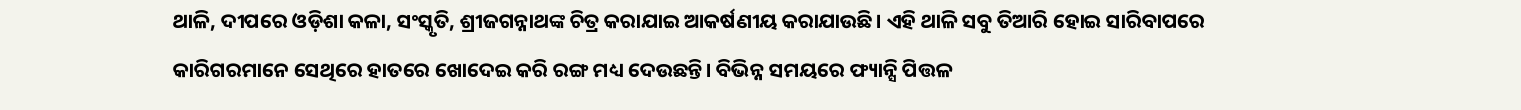ଥାଳି, ଦୀପରେ ଓଡ଼ିଶା କଳା, ସଂସ୍କୃତି, ଶ୍ରୀଜଗନ୍ନାଥଙ୍କ ଚିତ୍ର କରାଯାଇ ଆକର୍ଷଣୀୟ କରାଯାଉଛି। ଏହି ଥାଳି ସବୁ ତିଆରି ହୋଇ ସାରିବାପରେ କାରିଗରମାନେ ସେଥିରେ ହାତରେ ଖୋଦେଇ କରି ରଙ୍ଗ ମଧ୍ୟ ଦେଉଛନ୍ତି। ବିଭିନ୍ନ ସମୟରେ ଫ୍ୟାନ୍ସି ପିତ୍ତଳ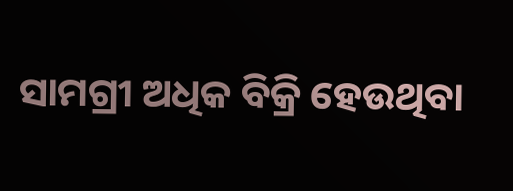ସାମଗ୍ରୀ ଅଧିକ ବିକ୍ରି ହେଉଥିବା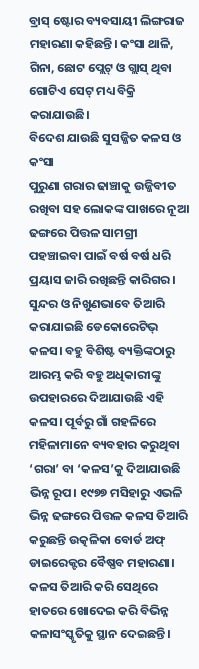ବ୍ରାସ୍ ଷ୍ଟୋର ବ୍ୟବସାୟୀ ଲିଙ୍ଗରାଜ ମହାରଣା କହିଛନ୍ତି। କଂସା ଥାଳି, ଗିନା, ଛୋଟ ପ୍ଲେଟ୍ ଓ ଗ୍ଲାସ୍ ଥିବା ଗୋଟିଏ ସେଟ୍ ମଧ୍ୟ ବିକ୍ରି କରାଯାଉଛି।
ବିଦେଶ ଯାଉଛି ସୁସଜ୍ଜିତ କଳସ ଓ କଂସା
ପୁରୁଣା ଗରାର ଢାଞ୍ଚାକୁ ଉଜ୍ଜିବୀତ ରଖିବା ସହ ଲୋକଙ୍କ ପାଖରେ ନୂଆ ଢଙ୍ଗରେ ପିତ୍ତଳ ସାମଗ୍ରୀ ପହଞ୍ଚାଇବା ପାଇଁ ବର୍ଷ ବର୍ଷ ଧରି ପ୍ରୟାସ ଜାରି ରଖିଛନ୍ତି କାରିଗର। ସୁନ୍ଦର ଓ ନିଖୁଣଭାବେ ତିଆରି କରାଯାଇଛି ଡେକୋରେଟିଭ୍ କଳସ। ବହୁ ବିଶିଷ୍ଟ ବ୍ୟକ୍ତିଙ୍କଠାରୁ ଆରମ୍ଭ କରି ବହୁ ଅଧିକାରୀଙ୍କୁ ଉପହାରରେ ଦିଆଯାଉଛି ଏହି କଳସ। ପୂର୍ବରୁ ଗାଁ ଗହଳିରେ ମହିଳାମାନେ ବ୍ୟବହାର କରୁଥିବା ‘ଗରା’ ବା ‘କଳସ’କୁ ଦିଆଯାଉଛି ଭିନ୍ନ ରୂପ। ୧୯୭୭ ମସିହାରୁ ଏଭଳି ଭିନ୍ନ ଢଙ୍ଗରେ ପିତ୍ତଳ କଳସ ତିଆରି କରୁଛନ୍ତି ଉତ୍କଳିକା ବୋର୍ଡ ଅଫ୍ ଡାଇରେକ୍ଟର ବୈଷ୍ଣବ ମହାରଣା। କଳସ ତିଆରି କରି ସେଥିରେ ହାତରେ ଖୋଦେଇ କରି ବିଭିନ୍ନ କଳାସଂସ୍କୃତିକୁ ସ୍ଥାନ ଦେଇଛନ୍ତି।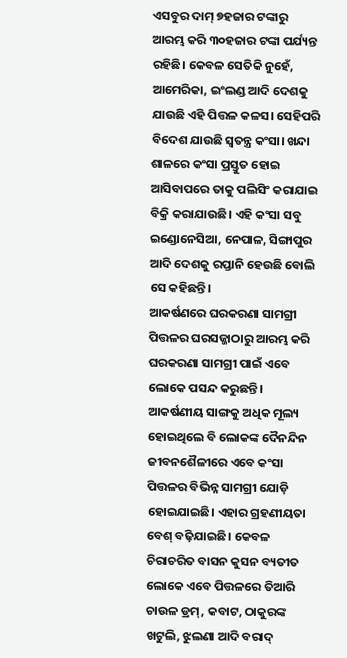ଏସବୁର ଦାମ୍ ୭ହଜାର ଟଙ୍କାରୁ ଆରମ୍ଭ କରି ୩୦ହଜାର ଟଙ୍କା ପର୍ଯ୍ୟନ୍ତ ରହିଛି। କେବଳ ସେତିକି ନୁହେଁ, ଆମେରିକା, ଇଂଲଣ୍ଡ ଆଦି ଦେଶକୁ ଯାଉଛି ଏହି ପିତ୍ତଳ କଳସ। ସେହିପରି ବିଦେଶ ଯାଉଛି ସ୍ୱତନ୍ତ୍ର କଂସା। ଖନ୍ଦା ଶାଳରେ କଂସା ପ୍ରସ୍ତୁତ ହୋଇ ଆସିବାପରେ ତାକୁ ପଲିସିଂ କରାଯାଇ ବିକ୍ରି କରାଯାଉଛି। ଏହି କଂସା ସବୁ ଇଣ୍ଡୋନେସିଆ, ନେପାଳ, ସିଙ୍ଗାପୁର ଆଦି ଦେଶକୁ ରପ୍ତାନି ହେଉଛି ବୋଲି ସେ କହିଛନ୍ତି।
ଆକର୍ଷଣରେ ଘରକରଣା ସାମଗ୍ରୀ
ପିତ୍ତଳର ଘରସଜ୍ଜାଠାରୁ ଆରମ୍ଭ କରି ଘରକରଣା ସାମଗ୍ରୀ ପାଇଁ ଏବେ ଲୋକେ ପସନ୍ଦ କରୁଛନ୍ତି। ଆକର୍ଷଣୀୟ ସାଙ୍ଗକୁ ଅଧିକ ମୂଲ୍ୟ ହୋଇଥିଲେ ବି ଲୋକଙ୍କ ଦୈନନ୍ଦିନ ଜୀବନଶୈଳୀରେ ଏବେ କଂସା ପିତ୍ତଳର ବିଭିନ୍ନ ସାମଗ୍ରୀ ଯୋଡ଼ି ହୋଇଯାଇଛି। ଏହାର ଗ୍ରହଣୀୟତା ବେଶ୍ ବଢ଼ିଯାଇଛି। କେବଳ ଚିରାଚରିତ ବାସନ କୁସନ ବ୍ୟତୀତ ଲୋକେ ଏବେ ପିତ୍ତଳରେ ତିଆରି ଚାଉଳ ଡ୍ରମ୍, କବାଟ, ଠାକୁରଙ୍କ ଖଟୁଲି, ଝୁଲଣା ଆଦି ବରାଦ୍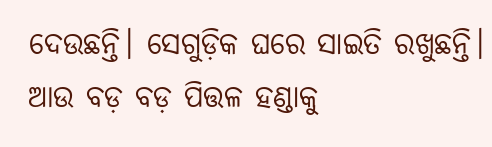ଦେଉଛନ୍ତି। ସେଗୁଡ଼ିକ ଘରେ ସାଇତି ରଖୁଛନ୍ତି। ଆଉ ବଡ଼ ବଡ଼ ପିତ୍ତଳ ହଣ୍ଡାକୁ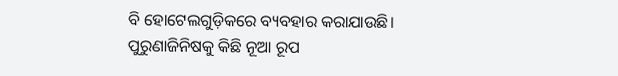ବି ହୋଟେଲଗୁଡ଼ିକରେ ବ୍ୟବହାର କରାଯାଉଛି। ପୁରୁଣାଜିନିଷକୁ କିଛି ନୂଆ ରୂପ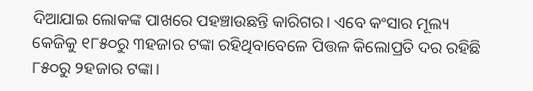ଦିଆଯାଇ ଲୋକଙ୍କ ପାଖରେ ପହଞ୍ଚାଉଛନ୍ତି କାରିଗର। ଏବେ କଂସାର ମୂଲ୍ୟ କେଜିକୁ ୧୮୫୦ରୁ ୩ହଜାର ଟଙ୍କା ରହିଥିବାବେଳେ ପିତ୍ତଳ କିଲୋପ୍ରତି ଦର ରହିଛି ୮୫୦ରୁ ୨ହଜାର ଟଙ୍କା।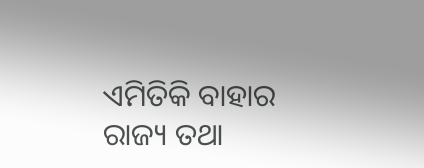ଏମିତିକି ବାହାର ରାଜ୍ୟ ତଥା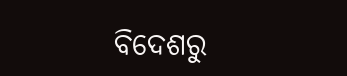ବିଦେଶରୁ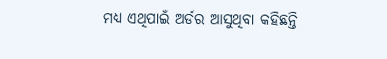ମଧ୍ୟ ଏଥିପାଇଁ ଅର୍ଡର ଆସୁଥିବା କହିଛନ୍ତି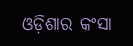ଓଡ଼ିଶାର କଂସା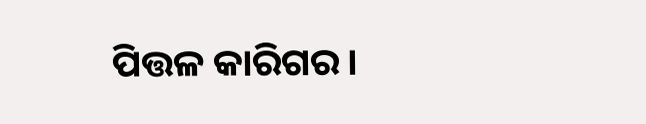ପିତ୍ତଳ କାରିଗର।